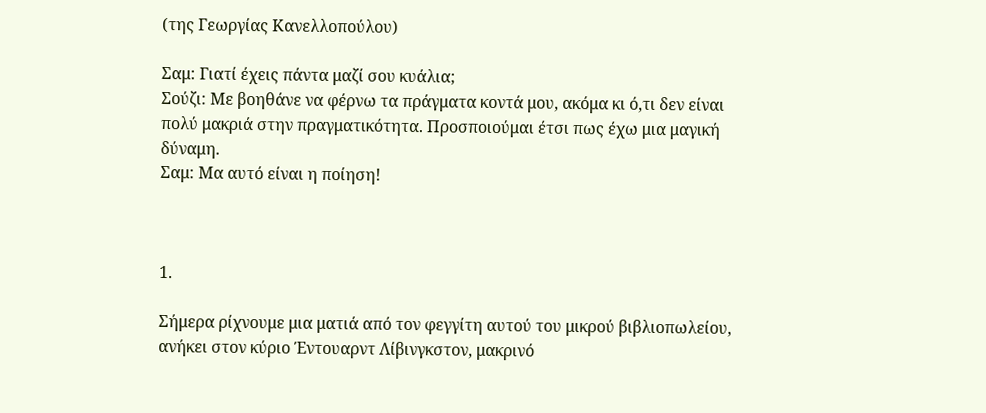(της Γεωργίας Κανελλοπούλου)

Σαμ: Γιατί έχεις πάντα μαζί σου κυάλια;
Σούζι: Με βοηθάνε να φέρνω τα πράγματα κοντά μου, ακόμα κι ό,τι δεν είναι πολύ μακριά στην πραγματικότητα. Προσποιούμαι έτσι πως έχω μια μαγική δύναμη.
Σαμ: Μα αυτό είναι η ποίηση!



1.

Σήμερα ρίχνουμε μια ματιά από τον φεγγίτη αυτού του μικρού βιβλιοπωλείου, ανήκει στον κύριο Έντουαρντ Λίβινγκστον, μακρινό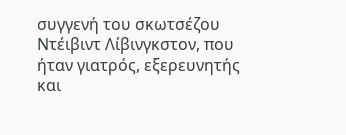συγγενή του σκωτσέζου Ντέιβιντ Λίβινγκστον, που ήταν γιατρός, εξερευνητής και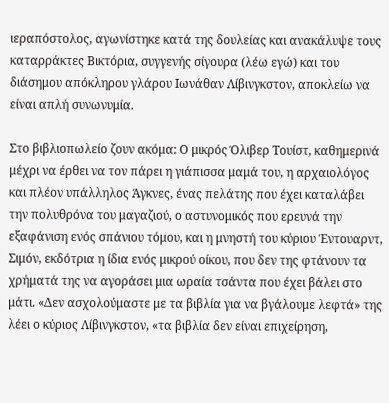ιεραπόστολος, αγωνίστηκε κατά της δουλείας και ανακάλυψε τους καταρράκτες Βικτόρια, συγγενής σίγουρα (λέω εγώ) και του διάσημου απόκληρου γλάρου Ιωνάθαν Λίβινγκστον, αποκλείω να είναι απλή συνωνυμία.

Στο βιβλιοπωλείο ζουν ακόμα: Ο μικρός Όλιβερ Τουίστ, καθημερινά μέχρι να έρθει να τον πάρει η γιάπισσα μαμά του, η αρχαιολόγος και πλέον υπάλληλος Άγκνες, ένας πελάτης που έχει καταλάβει την πολυθρόνα του μαγαζιού, ο αστυνομικός που ερευνά την εξαφάνιση ενός σπάνιου τόμου, και η μνηστή του κύριου Έντουαρντ, Σιμόν, εκδότρια η ίδια ενός μικρού οίκου, που δεν της φτάνουν τα χρήματά της να αγοράσει μια ωραία τσάντα που έχει βάλει στο μάτι. «Δεν ασχολούμαστε με τα βιβλία για να βγάλουμε λεφτά» της λέει ο κύριος Λίβινγκστον, «τα βιβλία δεν είναι επιχείρηση,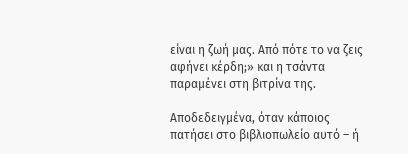είναι η ζωή μας. Από πότε το να ζεις αφήνει κέρδη;» και η τσάντα παραμένει στη βιτρίνα της.

Αποδεδειγμένα, όταν κάποιος πατήσει στο βιβλιοπωλείο αυτό – ή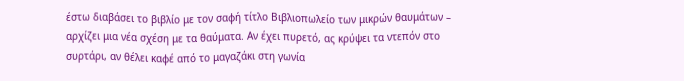έστω διαβάσει το βιβλίο με τον σαφή τίτλο Βιβλιοπωλείο των μικρών θαυμάτων – αρχίζει μια νέα σχέση με τα θαύματα. Αν έχει πυρετό, ας κρύψει τα ντεπόν στο συρτάρι, αν θέλει καφέ από το μαγαζάκι στη γωνία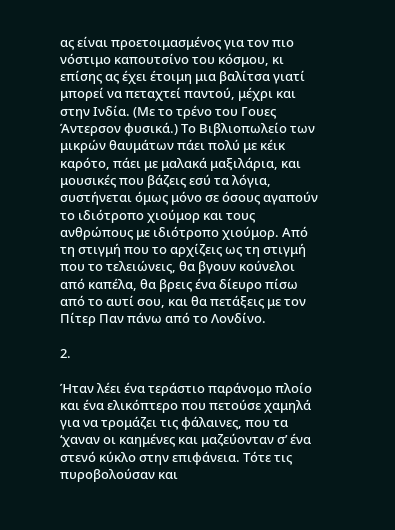ας είναι προετοιμασμένος για τον πιο νόστιμο καπουτσίνο του κόσμου, κι επίσης ας έχει έτοιμη μια βαλίτσα γιατί μπορεί να πεταχτεί παντού, μέχρι και στην Ινδία. (Με το τρένο του Γουες Άντερσον φυσικά.) Το Βιβλιοπωλείο των μικρών θαυμάτων πάει πολύ με κέικ καρότο, πάει με μαλακά μαξιλάρια, και μουσικές που βάζεις εσύ τα λόγια, συστήνεται όμως μόνο σε όσους αγαπούν το ιδιότροπο χιούμορ και τους ανθρώπους με ιδιότροπο χιούμορ. Από τη στιγμή που το αρχίζεις ως τη στιγμή που το τελειώνεις, θα βγουν κούνελοι από καπέλα, θα βρεις ένα δίευρο πίσω από το αυτί σου, και θα πετάξεις με τον Πίτερ Παν πάνω από το Λονδίνο.

2.

Ήταν λέει ένα τεράστιο παράνομο πλοίο και ένα ελικόπτερο που πετούσε χαμηλά για να τρομάζει τις φάλαινες, που τα ‘χαναν οι καημένες και μαζεύονταν σ’ ένα στενό κύκλο στην επιφάνεια. Τότε τις πυροβολούσαν και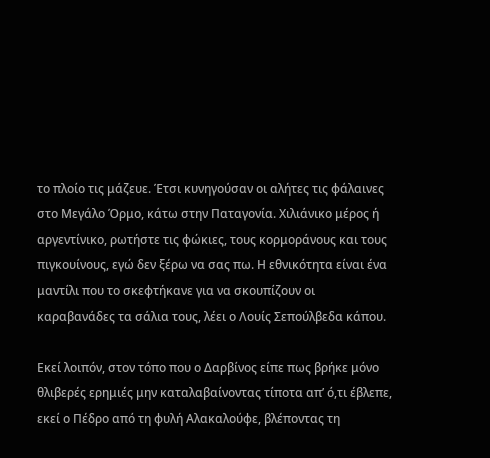το πλοίο τις μάζευε. Έτσι κυνηγούσαν οι αλήτες τις φάλαινες στο Μεγάλο Όρμο, κάτω στην Παταγονία. Χιλιάνικο μέρος ή αργεντίνικο, ρωτήστε τις φώκιες, τους κορμοράνους και τους πιγκουίνους, εγώ δεν ξέρω να σας πω. Η εθνικότητα είναι ένα μαντίλι που το σκεφτήκανε για να σκουπίζουν οι καραβανάδες τα σάλια τους, λέει ο Λουίς Σεπούλβεδα κάπου.

Εκεί λοιπόν, στον τόπο που ο Δαρβίνος είπε πως βρήκε μόνο θλιβερές ερημιές μην καταλαβαίνοντας τίποτα απ’ ό,τι έβλεπε, εκεί ο Πέδρο από τη φυλή Αλακαλούφε, βλέποντας τη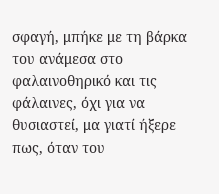σφαγή, μπήκε με τη βάρκα του ανάμεσα στο φαλαινοθηρικό και τις φάλαινες, όχι για να θυσιαστεί, μα γιατί ήξερε πως, όταν του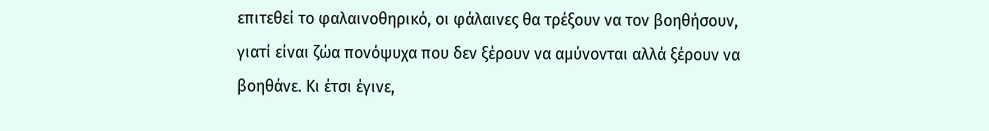επιτεθεί το φαλαινοθηρικό, οι φάλαινες θα τρέξουν να τον βοηθήσουν, γιατί είναι ζώα πονόψυχα που δεν ξέρουν να αμύνονται αλλά ξέρουν να βοηθάνε. Κι έτσι έγινε,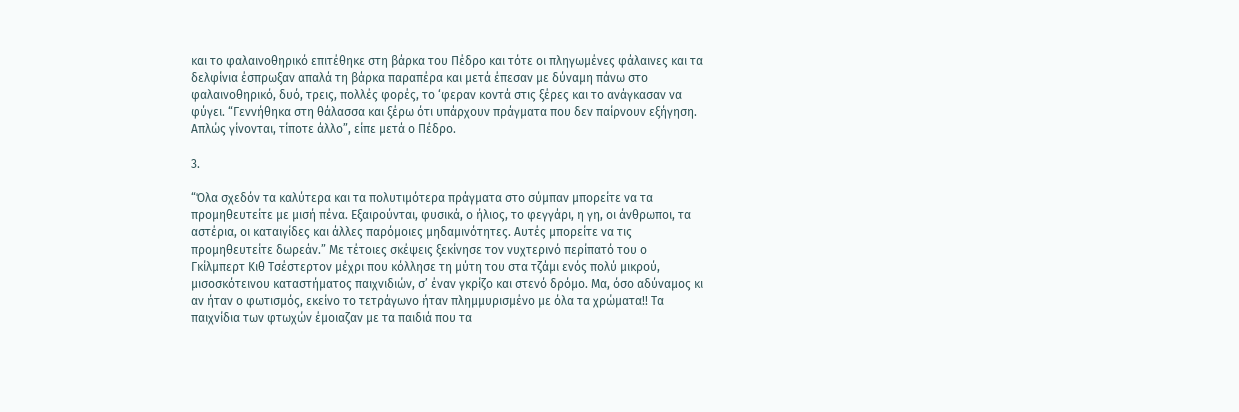και το φαλαινοθηρικό επιτέθηκε στη βάρκα του Πέδρο και τότε οι πληγωμένες φάλαινες και τα δελφίνια έσπρωξαν απαλά τη βάρκα παραπέρα και μετά έπεσαν με δύναμη πάνω στο φαλαινοθηρικό, δυό, τρεις, πολλές φορές, το ‘φεραν κοντά στις ξέρες και το ανάγκασαν να φύγει. “Γεννήθηκα στη θάλασσα και ξέρω ότι υπάρχουν πράγματα που δεν παίρνουν εξήγηση. Απλώς γίνονται, τίποτε άλλο”, είπε μετά ο Πέδρο.

3.

“Όλα σχεδόν τα καλύτερα και τα πολυτιμότερα πράγματα στο σύμπαν μπορείτε να τα προμηθευτείτε με μισή πένα. Εξαιρούνται, φυσικά, ο ήλιος, το φεγγάρι, η γη, οι άνθρωποι, τα αστέρια, οι καταιγίδες και άλλες παρόμοιες μηδαμινότητες. Αυτές μπορείτε να τις προμηθευτείτε δωρεάν.” Με τέτοιες σκέψεις ξεκίνησε τον νυχτερινό περίπατό του ο Γκίλμπερτ Κιθ Τσέστερτον μέχρι που κόλλησε τη μύτη του στα τζάμι ενός πολύ μικρού, μισοσκότεινου καταστήματος παιχνιδιών, σ’ έναν γκρίζο και στενό δρόμο. Μα, όσο αδύναμος κι αν ήταν ο φωτισμός, εκείνο το τετράγωνο ήταν πλημμυρισμένο με όλα τα χρώματα!! Τα παιχνίδια των φτωχών έμοιαζαν με τα παιδιά που τα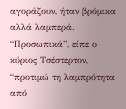αγοράζουν, ήταν βρόμικα αλλά λαμπερά. “Προσωπικά”, είπε ο κύριος Τσέστερτον, “προτιμώ τη λαμπρότητα από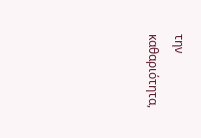την καθαριότητα,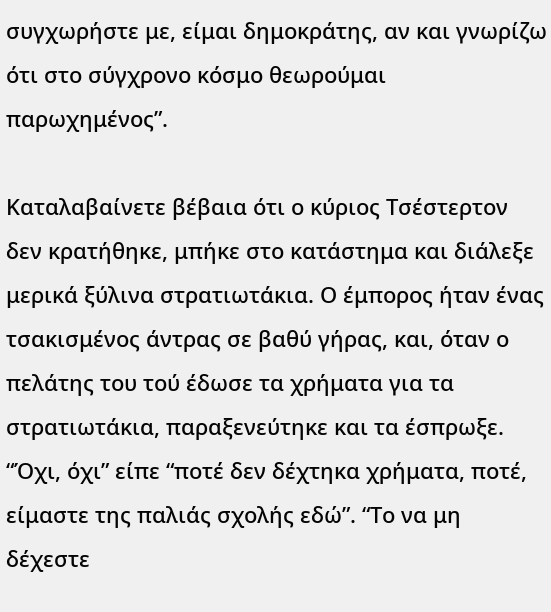συγχωρήστε με, είμαι δημοκράτης, αν και γνωρίζω ότι στο σύγχρονο κόσμο θεωρούμαι παρωχημένος”.

Καταλαβαίνετε βέβαια ότι ο κύριος Τσέστερτον δεν κρατήθηκε, μπήκε στο κατάστημα και διάλεξε μερικά ξύλινα στρατιωτάκια. Ο έμπορος ήταν ένας τσακισμένος άντρας σε βαθύ γήρας, και, όταν ο πελάτης του τού έδωσε τα χρήματα για τα στρατιωτάκια, παραξενεύτηκε και τα έσπρωξε. “Όχι, όχι” είπε “ποτέ δεν δέχτηκα χρήματα, ποτέ, είμαστε της παλιάς σχολής εδώ”. “Το να μη δέχεστε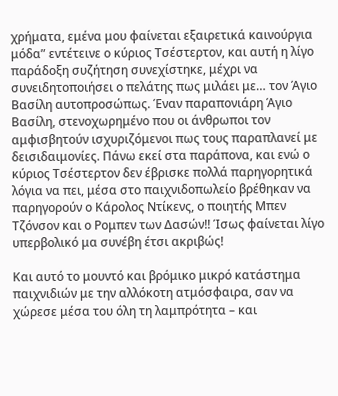χρήματα, εμένα μου φαίνεται εξαιρετικά καινούργια μόδα” εντέτεινε ο κύριος Τσέστερτον, και αυτή η λίγο παράδοξη συζήτηση συνεχίστηκε, μέχρι να συνειδητοποιήσει ο πελάτης πως μιλάει με… τον Άγιο Βασίλη αυτοπροσώπως. Έναν παραπονιάρη Άγιο Βασίλη, στενοχωρημένο που οι άνθρωποι τον αμφισβητούν ισχυριζόμενοι πως τους παραπλανεί με δεισιδαιμονίες. Πάνω εκεί στα παράπονα, και ενώ ο κύριος Τσέστερτον δεν έβρισκε πολλά παρηγορητικά λόγια να πει, μέσα στο παιχνιδοπωλείο βρέθηκαν να παρηγορούν ο Κάρολος Ντίκενς, ο ποιητής Μπεν Τζόνσον και ο Ρομπεν των Δασών!! Ίσως φαίνεται λίγο υπερβολικό μα συνέβη έτσι ακριβώς!

Και αυτό το μουντό και βρόμικο μικρό κατάστημα παιχνιδιών με την αλλόκοτη ατμόσφαιρα, σαν να χώρεσε μέσα του όλη τη λαμπρότητα – και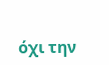όχι την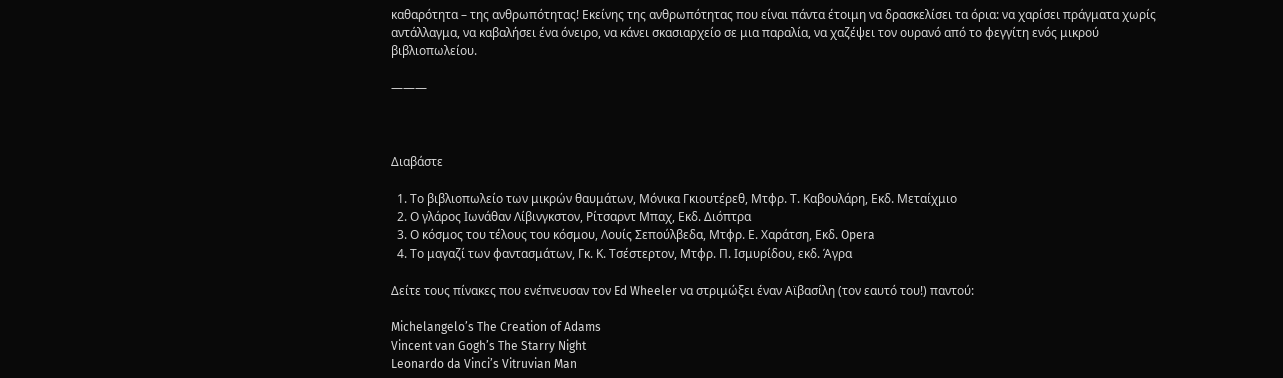καθαρότητα – της ανθρωπότητας! Εκείνης της ανθρωπότητας που είναι πάντα έτοιμη να δρασκελίσει τα όρια: να χαρίσει πράγματα χωρίς αντάλλαγμα, να καβαλήσει ένα όνειρο, να κάνει σκασιαρχείο σε μια παραλία, να χαζέψει τον ουρανό από το φεγγίτη ενός μικρού βιβλιοπωλείου.

———



Διαβάστε

  1. Το βιβλιοπωλείο των μικρών θαυμάτων, Μόνικα Γκιουτέρεθ, Μτφρ. Τ. Καβουλάρη, Εκδ. Μεταίχμιο
  2. Ο γλάρος Ιωνάθαν Λίβινγκστον, Ρίτσαρντ Μπαχ, Εκδ. Διόπτρα
  3. Ο κόσμος του τέλους του κόσμου, Λουίς Σεπούλβεδα, Μτφρ. Ε. Χαράτση, Εκδ. Opera
  4. Το μαγαζί των φαντασμάτων, Γκ. Κ. Τσέστερτον, Μτφρ. Π. Ισμυρίδου, εκδ. Άγρα

Δείτε τους πίνακες που ενέπνευσαν τον Ed Wheeler να στριμώξει έναν Αϊβασίλη (τον εαυτό του!) παντού:

Michelangelo’s The Creation of Adams
Vincent van Gogh’s The Starry Night
Leonardo da Vinci’s Vitruvian Man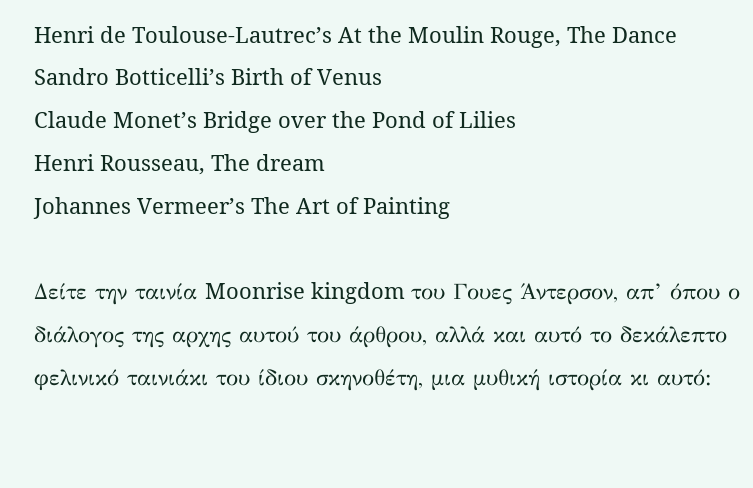Henri de Toulouse-Lautrec’s At the Moulin Rouge, The Dance
Sandro Botticelli’s Birth of Venus
Claude Monet’s Bridge over the Pond of Lilies
Henri Rousseau, The dream
Johannes Vermeer’s The Art of Painting

Δείτε την ταινία Moonrise kingdom του Γουες Άντερσον, απ’ όπου ο διάλογος της αρχης αυτού του άρθρου, αλλά και αυτό το δεκάλεπτο φελινικό ταινιάκι του ίδιου σκηνοθέτη, μια μυθική ιστορία κι αυτό: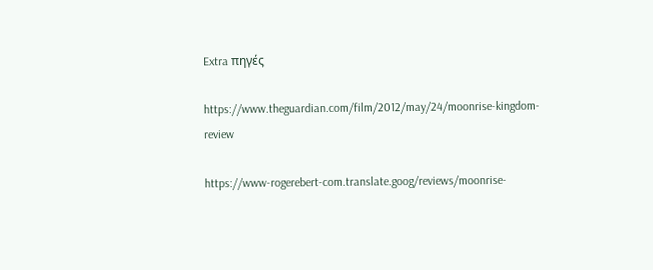Extra πηγές

https://www.theguardian.com/film/2012/may/24/moonrise-kingdom-review

https://www-rogerebert-com.translate.goog/reviews/moonrise-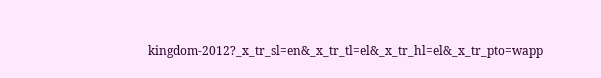kingdom-2012?_x_tr_sl=en&_x_tr_tl=el&_x_tr_hl=el&_x_tr_pto=wapp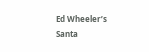Ed Wheeler’s Santa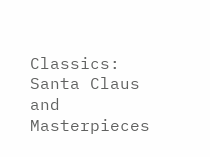Classics: Santa Claus and Masterpieces